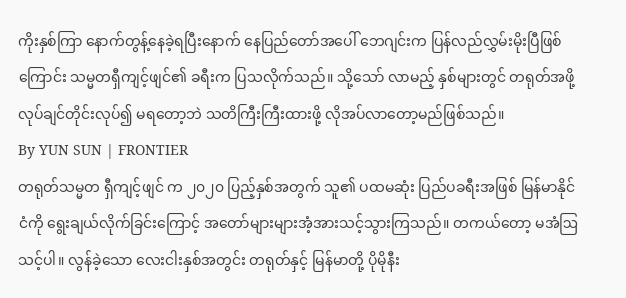ကိုးနှစ်ကြာ နောက်တွန့်နေခဲ့ရပြီးနောက် နေပြည်တော်အပေါ် ဘေဂျင်းက ပြန်လည်လွှမ်းမိုးပြီဖြစ်ကြောင်း သမ္မတရှီကျင့်ဖျင်၏ ခရီးက ပြသလိုက်သည်။ သို့သော် လာမည့် နှစ်များတွင် တရုတ်အဖို့ လုပ်ချင်တိုင်းလုပ်၍ မရတော့ဘဲ သတိကြီးကြီးထားဖို့ လိုအပ်လာတော့မည်ဖြစ်သည်။
By YUN SUN | FRONTIER
တရုတ်သမ္မတ ရှီကျင့်ဖျင် က ၂၀၂၀ ပြည့်နှစ်အတွက် သူ၏ ပထမဆုံး ပြည်ပခရီးအဖြစ် မြန်မာနိုင်ငံကို ရွေးချယ်လိုက်ခြင်းကြောင့် အတော်များများအံ့အားသင့်သွားကြသည်။ တကယ်တော့ မအံဩသင့်ပါ။ လွန်ခဲ့သော လေးငါးနှစ်အတွင်း တရုတ်နှင့် မြန်မာတို့ ပိုမိုနီး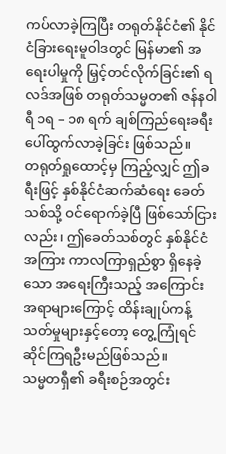ကပ်လာခဲ့ကြပြီး တရုတ်နိုင်ငံ၏ နိုင်ငံခြားရေးမူဝါဒတွင် မြန်မာ၏ အရေးပါမှုကို မြှင့်တင်လိုက်ခြင်း၏ ရလဒ်အဖြစ် တရုတ်သမ္မတ၏ ဇန်နဝါရီ ၁ရ – ၁၈ ရက် ချစ်ကြည်ရေးခရီး ပေါ်ထွက်လာခဲ့ခြင်း ဖြစ်သည်။
တရုတ်ရှုထောင့်မှ ကြည့်လျှင် ဤခရီးဖြင့် နှစ်နိုင်ငံဆက်ဆံရေး ခေတ်သစ်သို့ ဝင်ရောက်ခဲ့ပြီ ဖြစ်သော်ငြားလည်း၊ ဤခေတ်သစ်တွင် နှစ်နိုင်ငံအကြား ကာလကြာရှည်စွာ ရှိနေခဲ့သော အရေးကြီးသည့် အကြောင်းအရာများကြောင့် ထိန်းချုပ်ကန့်သတ်မှုများနှင့်တော့ တွေ့ကြုံရင်ဆိုင်ကြရဦးမည်ဖြစ်သည်။
သမ္မတရှီ၏ ခရီးစဉ်အတွင်း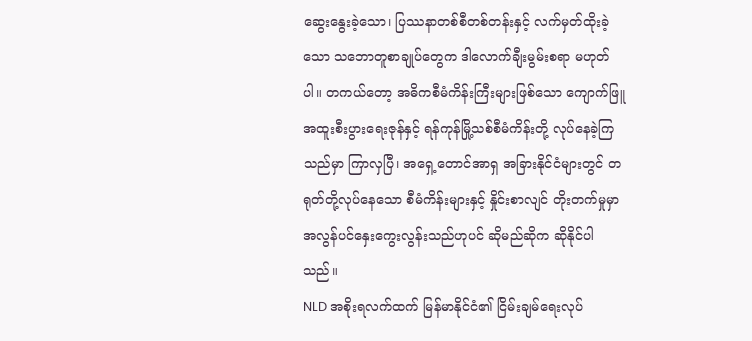ဆွေးနွေးခဲ့သော၊ ပြဿနာတစ်စီတစ်တန်းနှင့် လက်မှတ်ထိုးခဲ့သော သဘောတူစာချုပ်တွေက ဒါလောက်ချီးမွမ်းစရာ မဟုတ်ပါ။ တကယ်တော့ အဓိကစီမံကိန်းကြီးများဖြစ်သော ကျောက်ဖြူအထူးစီးပွားရေးဇုန်နှင့် ရန်ကုန်မြို့သစ်စီမံကိန်းတို့ လုပ်နေခဲ့ကြသည်မှာ ကြာလှပြီ၊ အရှေ့တောင်အာရှ အခြားနိုင်ငံများတွင် တရုတ်တို့လုပ်နေသော စီမံကိန်းများနှင့် နှိုင်းစာလျင် တိုးတက်မှုမှာ အလွန်ပင်နှေးကွေးလွန်းသည်ဟုပင် ဆိုမည်ဆိုက ဆိုနိုင်ပါသည်။
NLD အစိုးရလက်ထက် မြန်မာနိုင်ငံ၏ ငြိမ်းချမ်ရေးလုပ်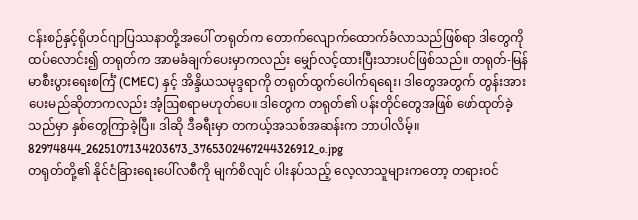ငန်းစဉ်နှင့်ရိုဟင်ဂျာပြဿနာတို့အပေါ် တရုတ်က တောက်လျောက်ထောက်ခံလာသည်ဖြစ်ရာ ဒါတွေကို ထပ်လောင်း၍ တရုတ်က အာမခံချက်ပေးမှာကလည်း မျှော်လင့်ထားပြီးသားပင်ဖြစ်သည်။ တရုတ်-မြန်မာစီးပွားရေးစင်္ကြံ (CMEC) နှင့် အိန္ဒိယသမုဒ္ဒရာကို တရုတ်ထွက်ပေါက်ရရေး၊ ဒါတွေအတွက် တွန်းအားပေးမည်ဆိုတာကလည်း အံ့ဩစရာမဟုတ်ပေ။ ဒါတွေက တရုတ်၏ ပန်းတိုင်တွေအဖြစ် ဖော်ထုတ်ခဲ့သည်မှာ နှစ်တွေကြာခဲ့ပြီ။ ဒါဆို ဒီခရီးမှာ တကယ့်အသစ်အဆန်းက ဘာပါလိမ့်။
82974844_2625107134203673_3765302467244326912_o.jpg
တရုတ်တို့၏ နိုင်ငံခြားရေးပေါ်လစီကို မျက်စိလျင် ပါးနပ်သည့် လေ့လာသူများကတော့ တရားဝင်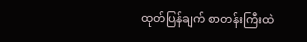ထုတ်ပြန်ချက် စာတန်းကြီးထဲ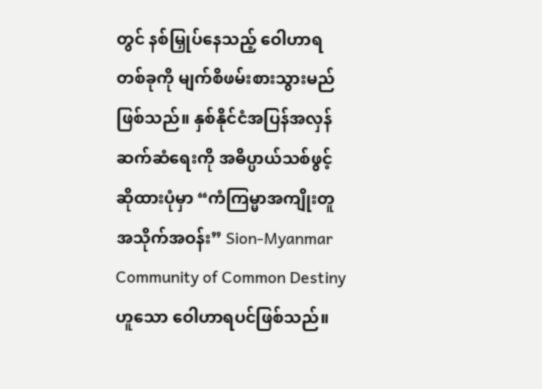တွင် နစ်မြှုပ်နေသည့် ဝေါဟာရတစ်ခုကို မျက်စိဖမ်းစားသွားမည်ဖြစ်သည်။ နှစ်နိုင်ငံအပြန်အလှန်ဆက်ဆံရေးကို အဓိပ္ပာယ်သစ်ဖွင့်ဆိုထားပုံမှာ “ကံကြမ္မာအကျိုးတူအသိုက်အဝန်း” Sion-Myanmar Community of Common Destiny ဟူသော ဝေါဟာရပင်ဖြစ်သည်။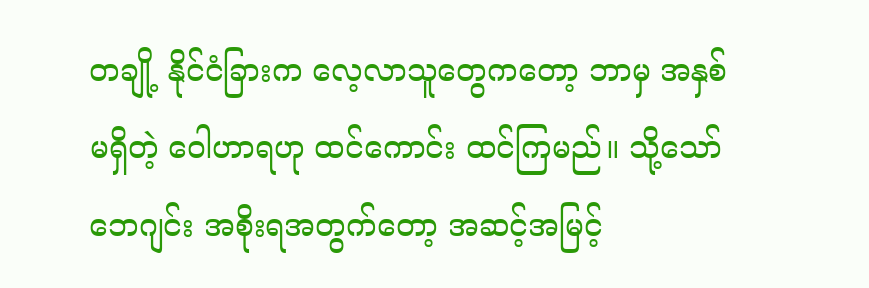တချို့ နိုင်ငံခြားက လေ့လာသူတွေကတော့ ဘာမှ အနှစ်မရှိတဲ့ ဝေါဟာရဟု ထင်ကောင်း ထင်ကြမည်။ သို့သော် ဘေဂျင်း အစိုးရအတွက်တော့ အဆင့်အမြင့်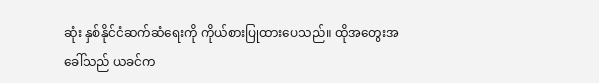ဆုံး နှစ်နိုင်ငံဆက်ဆံရေးကို ကိုယ်စားပြုထားပေသည်။ ထိုအတွေးအခေါ်သည် ယခင်က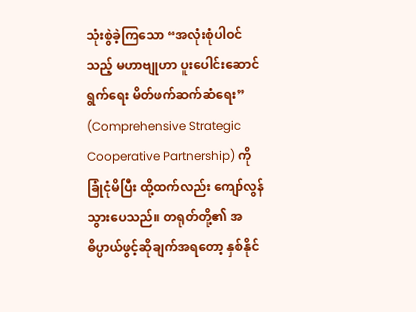သုံးစွဲခဲ့ကြသော “အလုံးစုံပါဝင်သည့် မဟာဗျုဟာ ပူးပေါင်းဆောင်ရွက်ရေး မိတ်ဖက်ဆက်ဆံရေး” (Comprehensive Strategic Cooperative Partnership) ကို ခြုံငုံမိပြီး ထို့ထက်လည်း ကျော်လွန်သွားပေသည်။ တရုတ်တို့၏ အဓိပ္ပာယ်ဖွင့်ဆိုချက်အရတော့ နှစ်နိုင်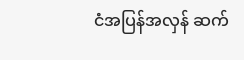ငံအပြန်အလှန် ဆက်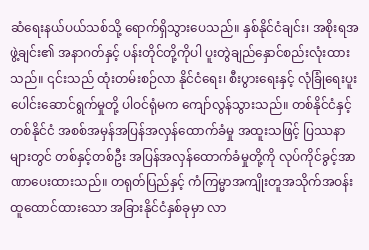ဆံရေးနယ်ပယ်သစ်သို့ ရောက်ရှိသွားပေသည်။ နှစ်နိုင်ငံချင်း၊ အစိုးရအဖွဲ့ချင်း၏ အနာဂတ်နှင့် ပန်းတိုင်တို့ကိုပါ ပူးတွဲချည်နှောင်စည်းလုံးထားသည်။ ၎င်းသည် ထုံးတမ်းစဉ်လာ နိုင်ငံရေး၊ စီးပွားရေးနှင့် လုံခြုံရေးပူးပေါင်းဆောင်ရွက်မှုတို့ ပါဝင်ရုံမက ကျော်လွန်သွားသည်။ တစ်နိုင်ငံနှင့် တစ်နိုင်ငံ အစစ်အမှန်အပြန်အလှန်ထောက်ခံမှု အထူးသဖြင့် ပြဿနာများတွင် တစ်နှင့်တစ်ဦး အပြန်အလှန်ထောက်ခံမှုတို့ကို လုပ်ကိုင်ခွင့်အာဏာပေးထားသည်။ တရုတ်ပြည်နှင့် ကံကြမ္မာအကျိုးတူအသိုက်အဝန်းထူထောင်ထားသော အခြားနိုင်ငံနှစ်ခုမှာ လာ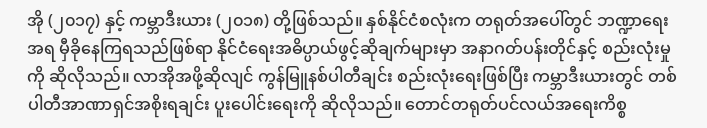အို (၂၀၁၇) နှင့် ကမ္ဘာဒီးယား (၂၀၁၈) တို့ဖြစ်သည်။ နှစ်နိုင်ငံစလုံးက တရုတ်အပေါ်တွင် ဘဏ္ဍာရေးအရ မှီခိုနေကြရသည်ဖြစ်ရာ နိုင်ငံရေးအဓိပ္ပာယ်ဖွင့်ဆိုချက်များမှာ အနာဂတ်ပန်းတိုင်နှင့် စည်းလုံးမှုကို ဆိုလိုသည်။ လာအိုအဖို့ဆိုလျင် ကွန်မြူနစ်ပါတီချင်း စည်းလုံးရေးဖြစ်ပြီး ကမ္ဘာဒီးယားတွင် တစ်ပါတီအာဏာရှင်အစိုးရချင်း ပူးပေါင်းရေးကို ဆိုလိုသည်။ တောင်တရုတ်ပင်လယ်အရေးကိစ္စ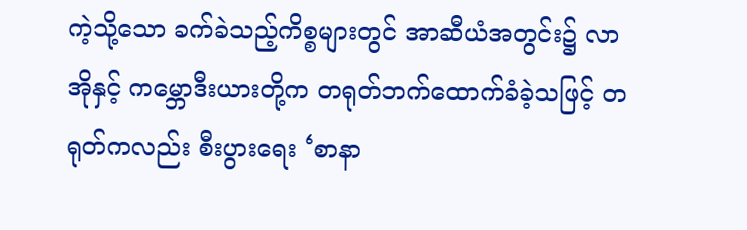ကဲ့သို့သော ခက်ခဲသည့်ကိစ္စများတွင် အာဆီယံအတွင်း၌ လာအိုနှင့် ကမ္ဘောဒီးယားတို့က တရုတ်ဘက်ထောက်ခံခဲ့သဖြင့် တရုတ်ကလည်း စီးပွားရေး ‘စာနာ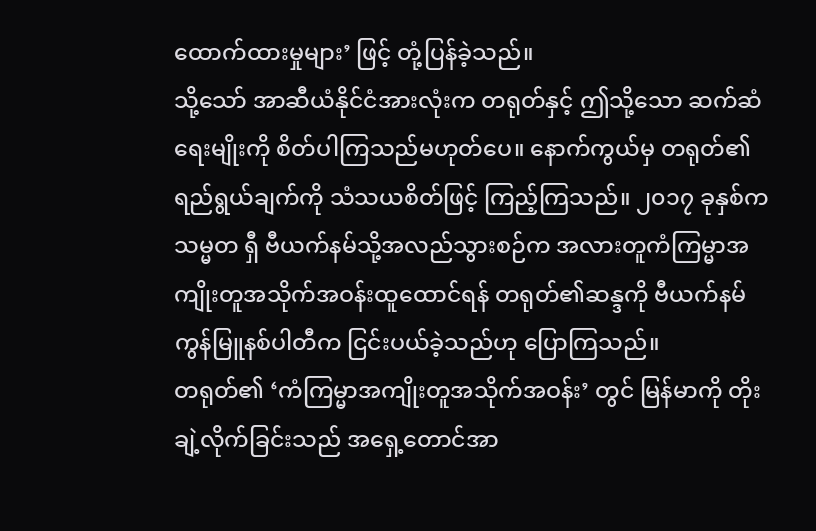ထောက်ထားမှုများ’ ဖြင့် တုံ့ပြန်ခဲ့သည်။
သို့သော် အာဆီယံနိုင်ငံအားလုံးက တရုတ်နှင့် ဤသို့သော ဆက်ဆံရေးမျိုးကို စိတ်ပါကြသည်မဟုတ်ပေ။ နောက်ကွယ်မှ တရုတ်၏ ရည်ရွယ်ချက်ကို သံသယစိတ်ဖြင့် ကြည့်ကြသည်။ ၂၀၁၇ ခုနှစ်က သမ္မတ ရှီ ဗီယက်နမ်သို့အလည်သွားစဉ်က အလားတူကံကြမ္မာအကျိုးတူအသိုက်အဝန်းထူထောင်ရန် တရုတ်၏ဆန္ဒကို ဗီယက်နမ်ကွန်မြူနစ်ပါတီက ငြင်းပယ်ခဲ့သည်ဟု ပြောကြသည်။
တရုတ်၏ ‘ကံကြမ္မာအကျိုးတူအသိုက်အဝန်း’ တွင် မြန်မာကို တိုးချဲ့လိုက်ခြင်းသည် အရှေ့တောင်အာ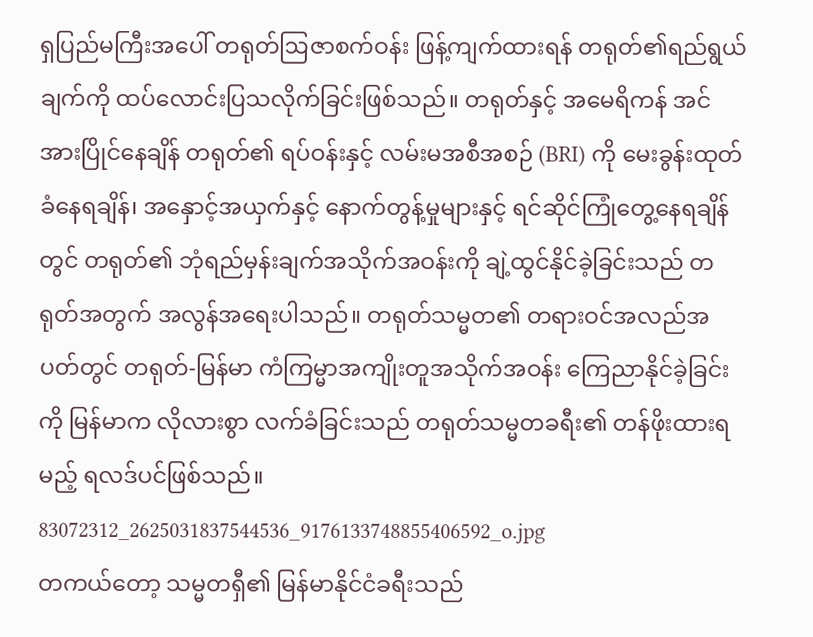ရှပြည်မကြီးအပေါ် တရုတ်ဩဇာစက်ဝန်း ဖြန့်ကျက်ထားရန် တရုတ်၏ရည်ရွယ်ချက်ကို ထပ်လောင်းပြသလိုက်ခြင်းဖြစ်သည်။ တရုတ်နှင့် အမေရိကန် အင်အားပြိုင်နေချိန် တရုတ်၏ ရပ်ဝန်းနှင့် လမ်းမအစီအစဉ် (BRI) ကို မေးခွန်းထုတ်ခံနေရချိန်၊ အနှောင့်အယှက်နှင့် နောက်တွန့်မှုများနှင့် ရင်ဆိုင်ကြုံတွေ့နေရချိန်တွင် တရုတ်၏ ဘုံရည်မှန်းချက်အသိုက်အဝန်းကို ချဲ့ထွင်နိုင်ခဲ့ခြင်းသည် တရုတ်အတွက် အလွန်အရေးပါသည်။ တရုတ်သမ္မတ၏ တရားဝင်အလည်အပတ်တွင် တရုတ်-မြန်မာ ကံကြမ္မာအကျိုးတူအသိုက်အဝန်း ကြေညာနိုင်ခဲ့ခြင်းကို မြန်မာက လိုလားစွာ လက်ခံခြင်းသည် တရုတ်သမ္မတခရီး၏ တန်ဖိုးထားရမည့် ရလဒ်ပင်ဖြစ်သည်။
83072312_2625031837544536_9176133748855406592_o.jpg
တကယ်တော့ သမ္မတရှီ၏ မြန်မာနိုင်ငံခရီးသည်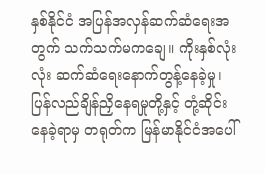နှစ်နိုင်ငံ အပြန်အလှန်ဆက်ဆံရေးအတွက် သက်သက်မကချေ။ ကိုးနှစ်လုံးလုံး ဆက်ဆံရေးနောက်တွန့်နေခဲ့မှု၊ ပြန်လည်ချိန်ညှိနေရမှုတို့နှင့် တုံ့ဆိုင်းနေခဲ့ရာမှ တရုတ်က မြန်မာနိုင်ငံအပေါ်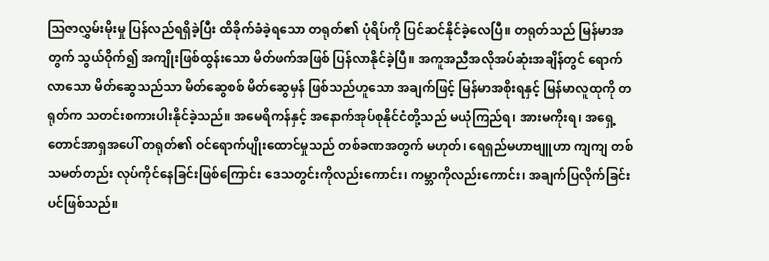ဩဇာလွှမ်းမိုးမှု ပြန်လည်ရရှိခဲ့ပြီး ထိခိုက်ခံခဲ့ရသော တရုတ်၏ ပုံရိပ်ကို ပြင်ဆင်နိုင်ခဲ့လေပြီ။ တရုတ်သည် မြန်မာအတွက် သွယ်ဝိုက်၍ အကျိုးဖြစ်ထွန်းသော မိတ်ဖက်အဖြစ် ပြန်လာနိုင်ခဲ့ပြီ။ အကူအညီအလိုအပ်ဆုံးအချိန်တွင် ရောက်လာသော မိတ်ဆွေသည်သာ မိတ်ဆွေစစ် မိတ်ဆွေမှန် ဖြစ်သည်ဟူသော အချက်ဖြင့် မြန်မာအစိုးရနှင့် မြန်မာလူထုကို တရုတ်က သတင်းစကားပါးနိုင်ခဲ့သည်။ အမေရိကန်နှင့် အနောက်အုပ်စုနိုင်ငံတို့သည် မယုံကြည်ရ၊ အားမကိုးရ၊ အရှေ့တောင်အာရှအပေါ် တရုတ်၏ ဝင်ရောက်ပျိုးထောင်မှုသည် တစ်ခဏအတွက် မဟုတ်၊ ရေရှည်မဟာဗျူဟာ ကျကျ တစ်သမတ်တည်း လုပ်ကိုင်နေခြင်းဖြစ်ကြောင်း ဒေသတွင်းကိုလည်းကောင်း၊ ကမ္ဘာကိုလည်းကောင်း၊ အချက်ပြလိုက်ခြင်းပင်ဖြစ်သည်။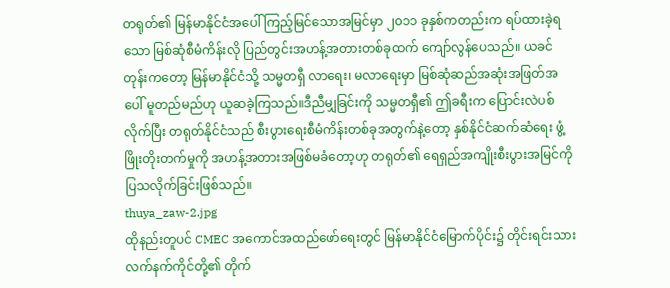တရုတ်၏ မြန်မာနိုင်ငံအပေါ် ကြည့်မြင်သောအမြင်မှာ ၂၀၁၁ ခုနှစ်ကတည်းက ရပ်ထားခဲ့ရသော မြစ်ဆုံစီမံကိန်းလို ပြည်တွင်းအဟန့်အတားတစ်ခုထက် ကျော်လွန်ပေသည်။ ယခင်တုန်းကတော့ မြန်မာနိုင်ငံသို့ သမ္မတရှီ လာရေး၊ မလာရေးမှာ မြစ်ဆုံဆည်အဆုံးအဖြတ်အပေါ် မူတည်မည်ဟု ယူဆခဲ့ကြသည်။ဒီညီမျှခြင်းကို သမ္မတရှီ၏ ဤခရီးက ပြောင်းလဲပစ်လိုက်ပြီး တရုတ်နိုင်ငံသည် စီးပွားရေးစီမံကိန်းတစ်ခုအတွက်နဲ့တော့ နှစ်နိုင်ငံဆက်ဆံရေး ဖွံ့ဖြိုးတိုးတက်မှုကို အဟန့်အတားအဖြစ်မခံတော့ဟု တရုတ်၏ ရေရှည်အကျိုးစီးပွားအမြင်ကို ပြသလိုက်ခြင်းဖြစ်သည်။
thuya_zaw-2.jpg
ထိုနည်းတူပင် CMEC အကောင်အထည်ဖော်ရေးတွင် မြန်မာနိုင်ငံမြောက်ပိုင်း၌ တိုင်းရင်းသားလက်နက်ကိုင်တို့၏ တိုက်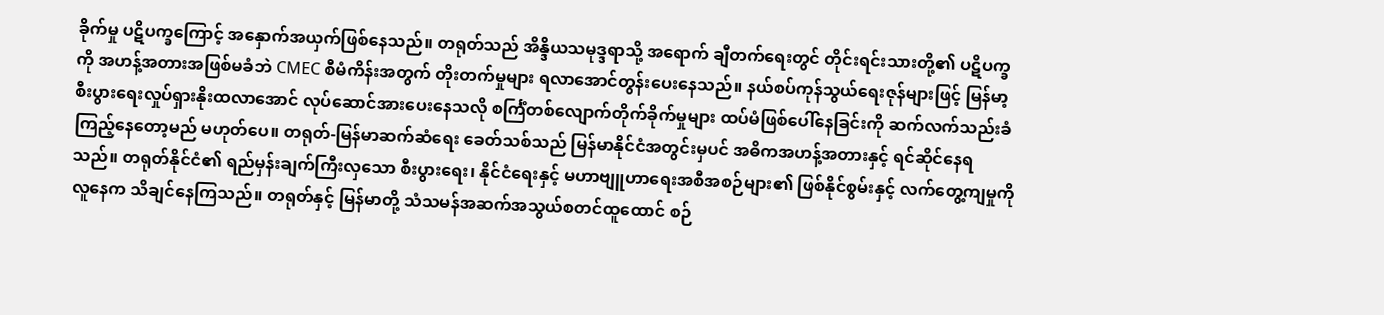ခိုက်မှု ပဋိပက္ခကြောင့် အနှောက်အယှက်ဖြစ်နေသည်။ တရုတ်သည် အိန္ဒိယသမုဒ္ဒရာသို့ အရောက် ချီတက်ရေးတွင် တိုင်းရင်းသားတို့၏ ပဋိပက္ခကို အဟန့်အတားအဖြစ်မခံဘဲ CMEC စီမံကိန်းအတွက် တိုးတက်မှုများ ရလာအောင်တွန်းပေးနေသည်။ နယ်စပ်ကုန်သွယ်ရေးဇုန်များဖြင့် မြန်မာ့စီးပွားရေးလှုပ်ရှားနိုးထလာအောင် လုပ်ဆောင်အားပေးနေသလို စင်္ကြံတစ်လျောက်တိုက်ခိုက်မှုများ ထပ်မံဖြစ်ပေါ်နေခြင်းကို ဆက်လက်သည်းခံကြည့်နေတော့မည် မဟုတ်ပေ။ တရုတ်-မြန်မာဆက်ဆံရေး ခေတ်သစ်သည် မြန်မာနိုင်ငံအတွင်းမှပင် အဓိကအဟန့်အတားနှင့် ရင်ဆိုင်နေရသည်။ တရုတ်နိုင်ငံ၏ ရည်မှန်းချက်ကြီးလှသော စီးပွားရေး၊ နိုင်ငံရေးနှင့် မဟာဗျူဟာရေးအစီအစဉ်များ၏ ဖြစ်နိုင်စွမ်းနှင့် လက်တွေ့ကျမှုကို လူနေက သိချင်နေကြသည်။ တရုတ်နှင့် မြန်မာတို့ သံသမန်အဆက်အသွယ်စတင်ထူထောင် စဉ်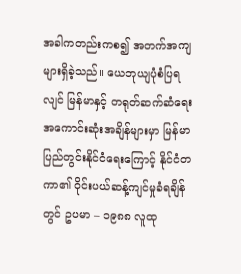အခါကတည်းကစ၍ အတက်အကျများရှိခဲ့သည်။ ယေဘုယျပုံစံပြရလျင် မြန်မာနှင့် တရုတ်ဆက်ဆံရေး အကောင်းဆုံးအချိန်များမှာ မြန်မာပြည်တွင်းနိုင်ငံရေးကြောင့် နိုင်ငံတကာ၏ ဝိုင်းပယ်ဆန့်ကျင်မှုခံရချိန်တွင် ဥပမာ – ၁၉၈၈ လူထု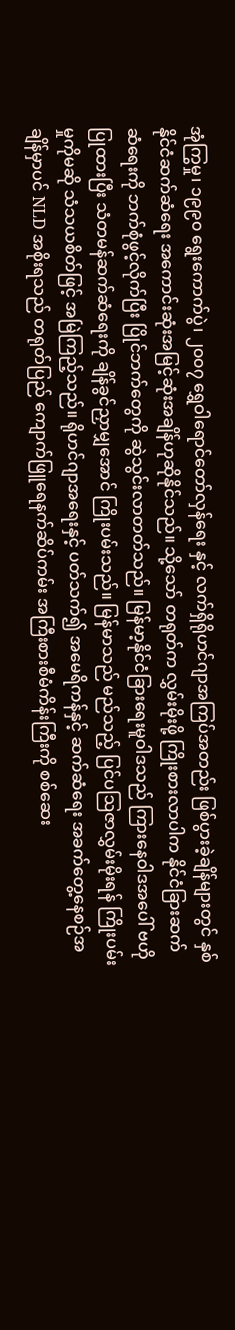အုံကြွမှု၊ ၁၉၉၀ ရွေးကောက်ပွဲ၊ ၂၀၀၇ ရွှေဝါရောင်တော်လှန်ရေး နှင့် လက်ရှိရိုဟင်ဂျာအကြပ်အတည်း ဖြစ်ပွားခဲ့ချိန်များတွင် နှစ်နိုင်ငံဆက်ဆံရေး အကောင်းဆုံးအမြင့်ဆုံးအချိန်ဟုဆိုနိုင်သည်။ သို့သော် တရုတ်က လွှမ်းမိုးဖို့ ကြိုးစားလာပါက နိုင်ငံခြားဆက်ဆံရေးကို ဘက်စုံဖွင့်လိုက်ပြီး ပြိုင်ဘက်တွေကို ဆွဲသွင်းလာတတ်သည်။ မြန်မာ့နိုင်ငံခြားရေးမူဝါဒသည် ကြားနေဝါဒအပေါ် ဗဟိုပြုထားပြီး သံတမန်ဆက်ဆံရေးကို ချိန်ခွင်ညှာမျှအောင် ကြိုးပမ်းသည်။ မြန်မာသည် မည်သည့် ပြင်ပဩဇာလွှမ်းမိုးရန် ကြိုးပမ်းမှုကိုမဆို သံသယစိတ်ဖြင့် အမြဲကြည့်သည်။ ရိုဟင်ဂျာအရေးနှင့် ပတ်သက်၍ အမေရိကန်နှင့် ဆက်ဆံရေး အခက်တွေ့နေစဉ်အချိန်မှာပင် NLD အစိုးရသည် တရုတ်ပြည် ကျောက်ဖြူရေနက်ဆိပ်ကမ်း အကြီးစားစီမံကိန်းကြီးကို စစ်ဆေး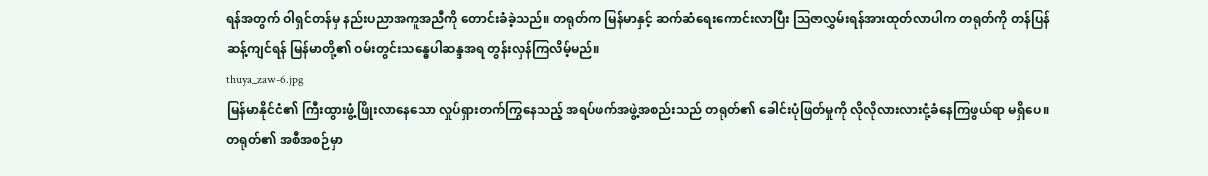ရန်အတွက် ဝါရှင်တန်မှ နည်းပညာအကူအညီကို တောင်းခံခဲ့သည်။ တရုတ်က မြန်မာနှင့် ဆက်ဆံရေးကောင်းလာပြီး ဩဇာလွှမ်းရန်အားထုတ်လာပါက တရုတ်ကို တန်ပြန်ဆန့်ကျင်ရန် မြန်မာတို့၏ ဝမ်းတွင်းသန္ဓေပါဆန္ဒအရ တွန်းလှန်ကြလိမ့်မည်။
thuya_zaw-6.jpg
မြန်မာနိုင်ငံ၏ ကြီးထွားဖွံ့ဖြိုးလာနေသော လှုပ်ရှားတက်ကြွနေသည့် အရပ်ဖက်အဖွဲ့အစည်းသည် တရုတ်၏ ခေါင်းပုံဖြတ်မှုကို လိုလိုလားလားငုံ့ခံနေကြဖွယ်ရာ မရှိပေ။ တရုတ်၏ အစီအစဉ်မှာ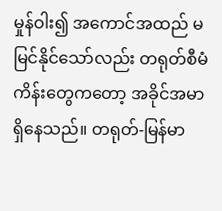မှုန်ဝါး၍ အကောင်အထည် မမြင်နိုင်သော်လည်း တရုတ်စီမံကိန်းတွေကတော့ အခိုင်အမာရှိနေသည်။ တရုတ်-မြန်မာ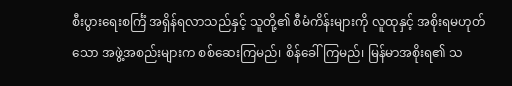စီးပွားရေးစင်္ကြံ အရှိန်ရလာသည်နှင့် သူတို့၏ စီမံကိန်းများကို လူထုနှင့် အစိုးရမဟုတ်သော အဖွဲ့အစည်းများက စစ်ဆေးကြမည်၊ စိန်ခေါ်ကြမည်၊ မြန်မာအစိုးရ၏ သ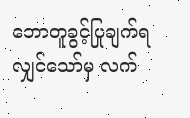ဘောတူခွင့်ပြုချက်ရလျှင်သော်မှ လက်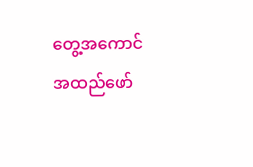တွေ့အကောင်အထည်ဖော်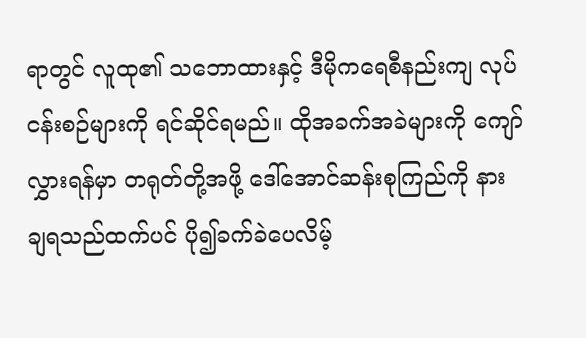ရာတွင် လူထု၏ သဘောထားနှင့် ဒီမိုကရေစီနည်းကျ လုပ်ငန်းစဉ်များကို ရင်ဆိုင်ရမည်။ ထိုအခက်အခဲများကို ကျော်လွှားရန်မှာ တရုတ်တို့အဖို့ ဒေါ်အောင်ဆန်းစုကြည်ကို နားချရသည်ထက်ပင် ပို၍ခက်ခဲပေလိမ့်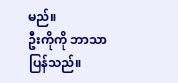မည်။
ဦးကိုကို ဘာသာပြန်သည်။